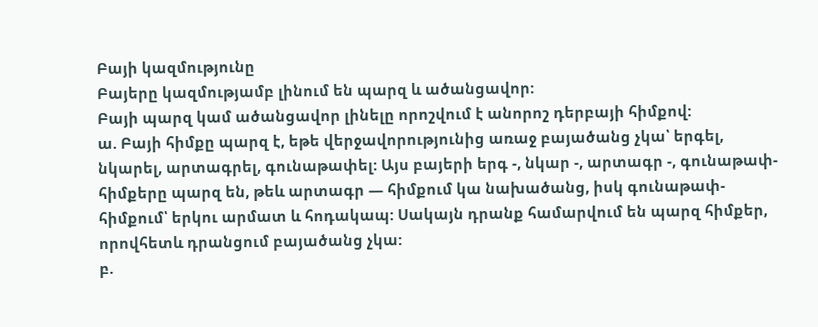Բայի կազմությունը
Բայերը կազմությամբ լինում են պարզ և ածանցավոր:
Բայի պարզ կամ ածանցավոր լինելը որոշվում է անորոշ դերբայի հիմքով:
ա. Բայի հիմքը պարզ է, եթե վերջավորությունից առաջ բայածանց չկա՝ երգել, նկարել, արտագրել, գունաթափել: Այս բայերի երգ -, նկար -, արտագր -, գունաթափ- հիմքերը պարզ են, թեև արտագր — հիմքում կա նախածանց, իսկ գունաթափ- հիմքում՝ երկու արմատ և հոդակապ: Սակայն դրանք համարվում են պարզ հիմքեր, որովհետև դրանցում բայածանց չկա:
բ.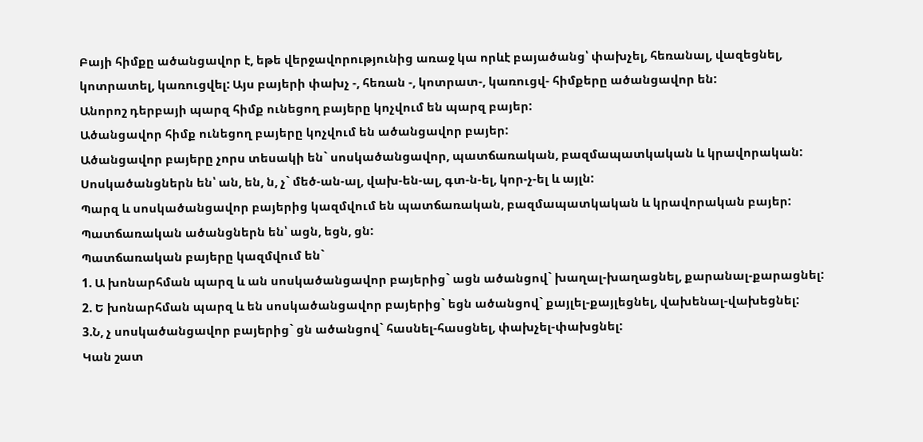Բայի հիմքը ածանցավոր է, եթե վերջավորությունից առաջ կա որևէ բայածանց՝ փախչել, հեռանալ, վազեցնել, կոտրատել, կառուցվել: Այս բայերի փախչ -, հեռան -, կոտրատ-, կառուցվ- հիմքերը ածանցավոր են:
Անորոշ դերբայի պարզ հիմք ունեցող բայերը կոչվում են պարզ բայեր:
Ածանցավոր հիմք ունեցող բայերը կոչվում են ածանցավոր բայեր:
Ածանցավոր բայերը չորս տեսակի են` սոսկածանցավոր, պատճառական, բազմապատկական և կրավորական:
Սոսկածանցներն են՝ ան, են, ն, չ` մեծ-ան-ալ, վախ-են-ալ, գտ-ն-ել, կոր-չ-ել և այլն:
Պարզ և սոսկածանցավոր բայերից կազմվում են պատճառական, բազմապատկական և կրավորական բայեր:
Պատճառական ածանցներն են՝ ացն, եցն, ցն:
Պատճառական բայերը կազմվում են`
1. Ա խոնարհման պարզ և ան սոսկածանցավոր բայերից` ացն ածանցով` խաղալ-խաղացնել, քարանալ-քարացնել:
2. Ե խոնարհման պարզ և են սոսկածանցավոր բայերից` եցն ածանցով` քայլել-քայլեցնել, վախենալ-վախեցնել:
3.Ն, չ սոսկածանցավոր բայերից` ցն ածանցով` հասնել-հասցնել, փախչել-փախցնել:
Կան շատ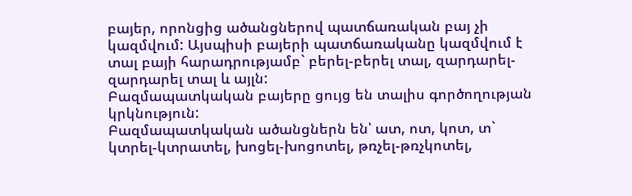բայեր, որոնցից ածանցներով պատճառական բայ չի կազմվում: Այսպիսի բայերի պատճառականը կազմվում է տալ բայի հարադրությամբ` բերել-բերել տալ, զարդարել-զարդարել տալ և այլն:
Բազմապատկական բայերը ցույց են տալիս գործողության կրկնություն:
Բազմապատկական ածանցներն են՝ ատ, ոտ, կոտ, տ` կտրել-կտրատել, խոցել-խոցոտել, թռչել-թռչկոտել,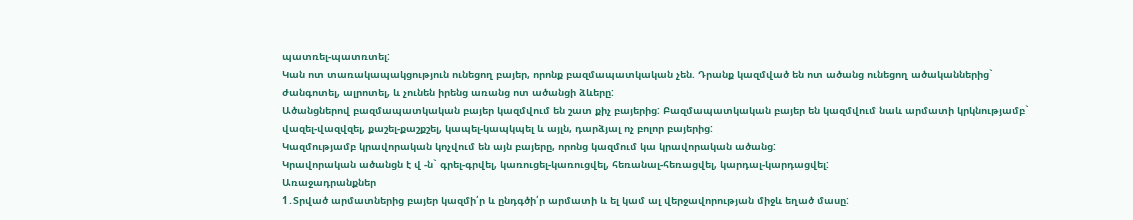պատռել-պատռտել:
Կան ոտ տառակապակցություն ունեցող բայեր, որոնք բազմապատկական չեն. Դրանք կազմված են ոտ ածանց ունեցող ածականներից` ժանգոտել, ալրոտել, և չունեն իրենց առանց ոտ ածանցի ձևերը:
Ածանցներով բազմապատկական բայեր կազմվում են շատ քիչ բայերից: Բազմապատկական բայեր են կազմվում նաև արմատի կրկնությամբ` վազել-վազվզել, քաշել-քաշքշել, կապել-կապկպել և այլն, դարձյալ ոչ բոլոր բայերից:
Կազմությամբ կրավորական կոչվում են այն բայերը, որոնց կազմում կա կրավորական ածանց:
Կրավորական ածանցն է վ -ն` գրել-գրվել, կառուցել-կառուցվել, հեռանալ-հեռացվել, կարդալ-կարդացվել:
Առաջադրանքներ
1․Տրված արմատներից բայեր կազմի՛ր և ընդգծի՛ր արմատի և ել կամ ալ վերջավորության միջև եղած մասը: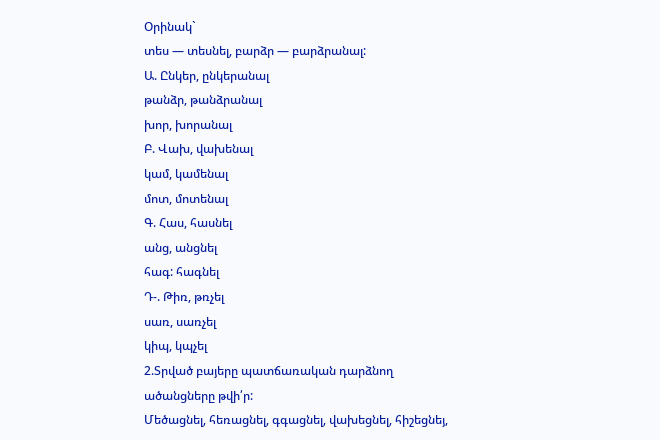Օրինակ`
տես — տեսնել, բարձր — բարձրանալ:
Ա. Ընկեր, ընկերանալ
թանձր, թանձրանալ
խոր, խորանալ
Բ. Վախ, վախենալ
կամ, կամենալ
մոտ, մոտենալ
Գ. Հաս, հասնել
անց, անցնել
հագ: հագնել
Դ-. Թիռ, թռչել
սառ, սառչել
կիպ, կպչել
2.Տրված բայերը պատճառական դարձնող ածանցները թվի՛ր:
Մեծացնել, հեռացնել, գգացնել, վախեցնել, հիշեցնեյ,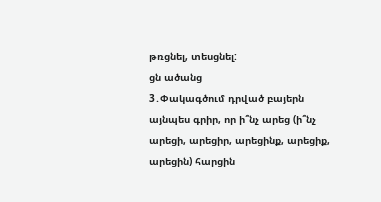թռցնել, տեսցնել:
ցն ածանց
3․Փակագծում դրված բայերն այնպես գրիր, որ ի՞նչ արեց (ի՞նչ արեցի, արեցիր, արեցինք, արեցիք, արեցին) հարցին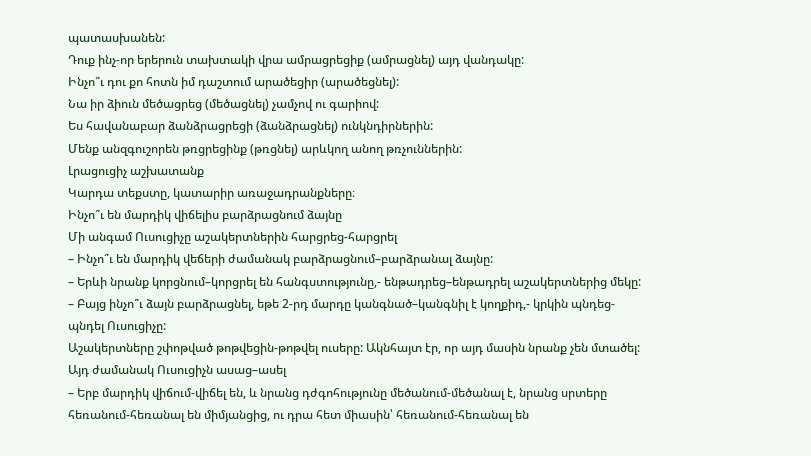պատասխանեն:
Դուք ինչ-որ երերուն տախտակի վրա ամրացրեցիք (ամրացնել) այդ վանդակը:
Ինչո՞ւ դու քո հոտն իմ դաշտում արածեցիր (արածեցնել):
Նա իր ձիուն մեծացրեց (մեծացնել) չամչով ու գարիով:
Ես հավանաբար ձանձրացրեցի (ձանձրացնել) ունկնդիրներին:
Մենք անզգուշորեն թռցրեցինք (թռցնել) արևկող անող թռչուններին:
Լրացուցիչ աշխատանք
Կարդա տեքստը, կատարիր առաջադրանքները։
Ինչո՞ւ են մարդիկ վիճելիս բարձրացնում ձայնը
Մի անգամ Ուսուցիչը աշակերտներին հարցրեց-հարցրել
– Ինչո՞ւ են մարդիկ վեճերի ժամանակ բարձրացնում–բարձրանալ ձայնը:
– Երևի նրանք կորցնում–կորցրել են հանգստությունը,- ենթադրեց–ենթադրել աշակերտներից մեկը:
– Բայց ինչո՞ւ ձայն բարձրացնել, եթե 2-րդ մարդը կանգնած–կանգնիլ է կողքիդ,- կրկին պնդեց-պնդել Ուսուցիչը:
Աշակերտները շփոթված թոթվեցին-թոթվել ուսերը: Ակնհայտ էր, որ այդ մասին նրանք չեն մտածել: Այդ ժամանակ Ուսուցիչն ասաց–ասել
– Երբ մարդիկ վիճում-վիճել են, և նրանց դժգոհությունը մեծանում-մեծանալ է, նրանց սրտերը հեռանում-հեռանալ են միմյանցից, ու դրա հետ միասին՝ հեռանում-հեռանալ են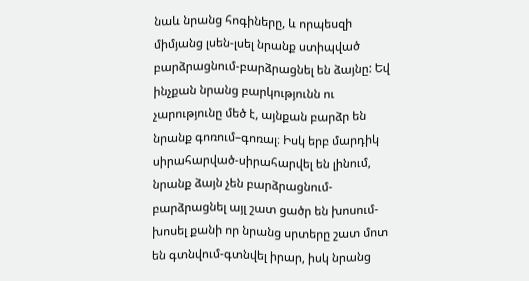նաև նրանց հոգիները, և որպեսզի միմյանց լսեն-լսել նրանք ստիպված բարձրացնում-բարձրացնել են ձայնը: Եվ ինչքան նրանց բարկությունն ու չարությունը մեծ է, այնքան բարձր են նրանք գոռում–գոռալ։ Իսկ երբ մարդիկ սիրահարված-սիրահարվել են լինում, նրանք ձայն չեն բարձրացնում-բարձրացնել այլ շատ ցածր են խոսում-խոսել քանի որ նրանց սրտերը շատ մոտ են գտնվում-գտնվել իրար, իսկ նրանց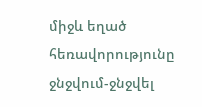միջև եղած հեռավորությունը ջնջվում-ջնջվել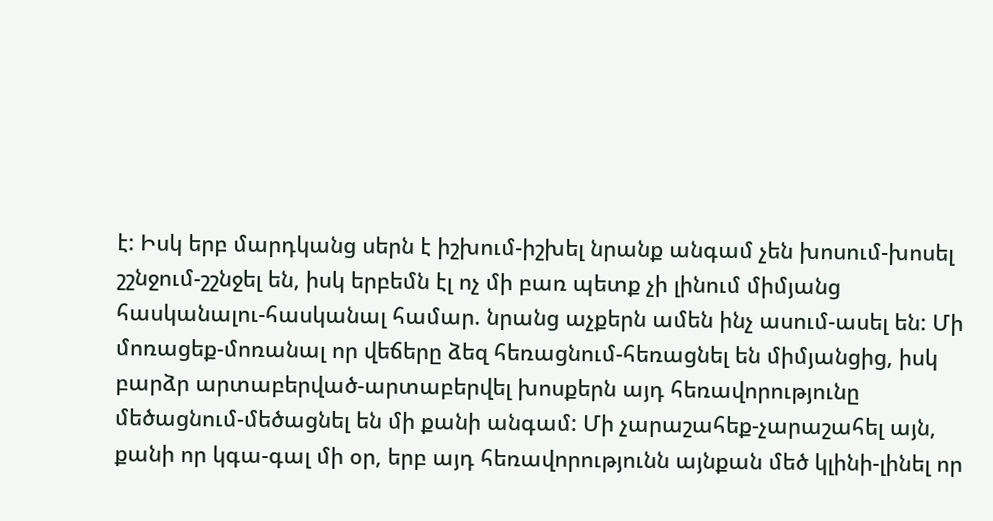է: Իսկ երբ մարդկանց սերն է իշխում-իշխել նրանք անգամ չեն խոսում-խոսել շշնջում-շշնջել են, իսկ երբեմն էլ ոչ մի բառ պետք չի լինում միմյանց հասկանալու-հասկանալ համար. նրանց աչքերն ամեն ինչ ասում-ասել են: Մի մոռացեք-մոռանալ որ վեճերը ձեզ հեռացնում-հեռացնել են միմյանցից, իսկ բարձր արտաբերված-արտաբերվել խոսքերն այդ հեռավորությունը մեծացնում-մեծացնել են մի քանի անգամ: Մի չարաշահեք-չարաշահել այն, քանի որ կգա-գալ մի օր, երբ այդ հեռավորությունն այնքան մեծ կլինի-լինել որ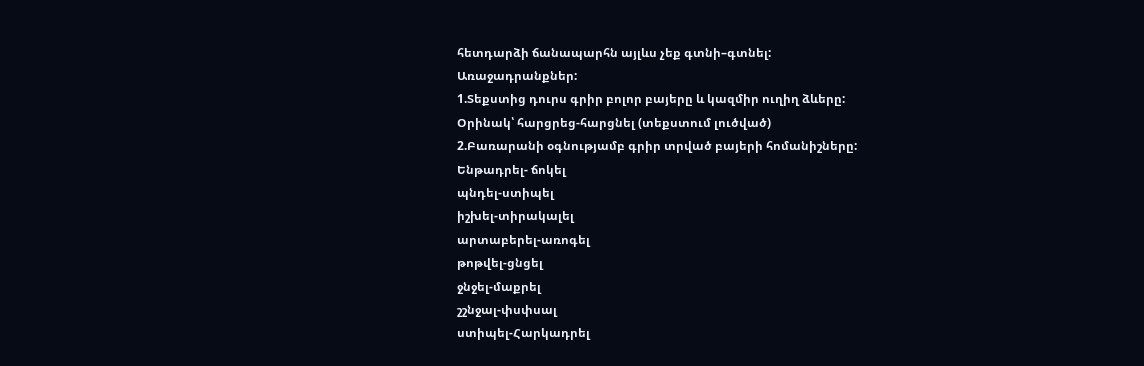հետդարձի ճանապարհն այլևս չեք գտնի–գտնել:
Առաջադրանքներ:
1.Տեքստից դուրս գրիր բոլոր բայերը և կազմիր ուղիղ ձևերը:
Օրինակ՝ հարցրեց-հարցնել (տեքստում լուծված)
2.Բառարանի օգնությամբ գրիր տրված բայերի հոմանիշները:
Ենթադրել- ճոկել
պնդել-ստիպել
իշխել-տիրակալել
արտաբերել-առոգել
թոթվել-ցնցել
ջնջել-մաքրել
շշնջալ-փսփսալ
ստիպել-Հարկադրել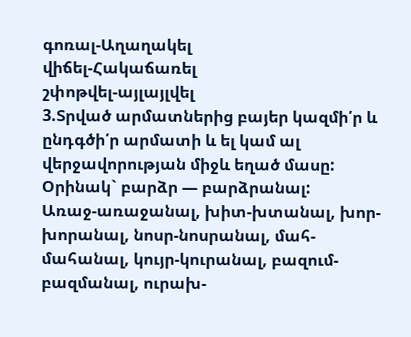գոռալ-Աղաղակել
վիճել-Հակաճառել
շփոթվել-այլայլվել
3.Տրված արմատներից բայեր կազմի՛ր և ընդգծի՛ր արմատի և ել կամ ալ վերջավորության միջև եղած մասը:
Օրինակ` բարձր — բարձրանալ:
Առաջ-առաջանալ, խիտ-խտանալ, խոր-խորանալ, նոսր-նոսրանալ, մահ-մահանալ, կույր-կուրանալ, բազում-բազմանալ, ուրախ-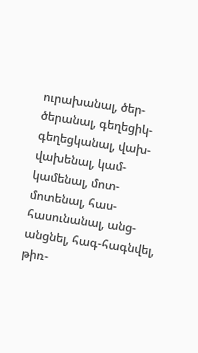ուրախանալ, ծեր-ծերանալ, գեղեցիկ-գեղեցկանալ, վախ-վախենալ, կամ-կամենալ, մոտ-մոտենալ, հաս-հասունանալ, անց-անցնել, հագ-հագնվել, թիռ-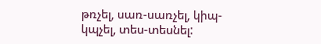թռչել, սառ-սառչել, կիպ-կպչել, տես-տեսնել: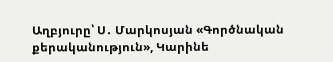Աղբյուրը՝ Ս․ Մարկոսյան «Գործնական քերականություն», Կարինե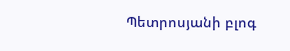Պետրոսյանի բլոգ